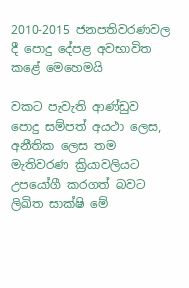2010-2015 ජනපතිවරණවල දී පොදු දේපළ අවභාවිත කළේ මෙහෙමයි

වකට පැවැති ආණ්ඩුව පොදු සම්පත් අයථා ලෙස, අනීතික ලෙස තම මැතිවරණ ක්‍රියාවලියට උපයෝගී කරගත් බවට ලිඛිත සාක්ෂි මේ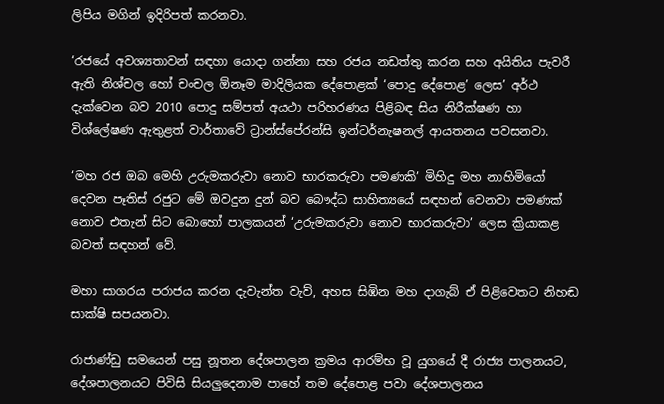ලිපිය මගින් ඉදිරිපත් කරනවා.

‘රජයේ අවශ්‍යතාවන් සඳහා යොදා ගන්නා සහ රජය නඩත්තු කරන සහ අයිතිය පැවරී ඇති නිශ්චල හෝ චංචල ඕනෑම මාදිලියක දේපොළක් ‘පොදු දේපොළ’ ලෙස’ අර්ථ දැක්වෙන බව 2010 පොදු සම්පත් අයථා පරිහරණය පිළිබඳ සිය නිරීක්ෂණ හා විශ්ලේෂණ ඇතුළත් වාර්තාවේ ට්‍රාන්ස්පේරන්සි ඉන්ටර්නැෂනල් ආයතනය පවසනවා.

‘මහ රජ ඔබ මෙහි උරුමකරුවා නොව භාරකරුවා පමණකි’ මිහිදු මහ නාහිමියෝ දෙවන පෑතිස් රජුට මේ ඔවදුන දුන් බව බෞද්ධ සාහිත්‍යයේ සඳහන් වෙනවා පමණක් නොව එතැන් සිට බොහෝ පාලකයන් ‘උරුමකරුවා නොව භාරකරුවා’ ලෙස ක්‍රියාකළ බවත් සඳහන් වේ.

මහා සාගරය පරාජය කරන දැවැන්ත වැව්, අහස සිඹින මහ දාගැබ් ඒ පිළිවෙතට නිහඬ සාක්ෂි සපයනවා.

රාජාණ්ඩු සමයෙන් පසු නූතන දේශපාලන ක්‍රමය ආරම්භ වූ යුගයේ දී රාජ්‍ය පාලනයට, දේශපාලනයට පිවිසි සියලුදෙනාම පාහේ තම දේපොළ පවා දේශපාලනය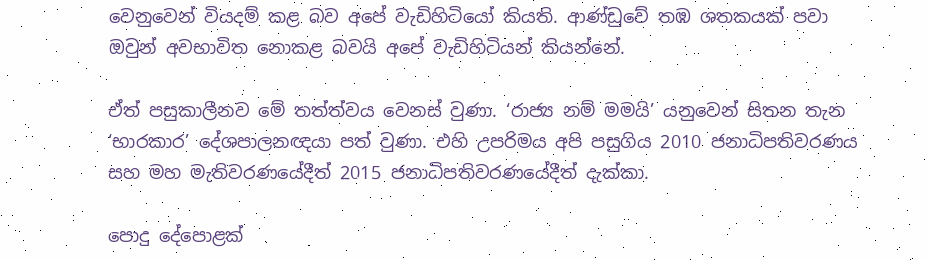වෙනුවෙන් වියදම් කළ බව අපේ වැඩිහිටියෝ කියති. ආණ්ඩුවේ තඹ ශතකයක් පවා ඔවුන් අවභාවිත නොකළ බවයි අපේ වැඩිහිටියන් කියන්නේ.

ඒත් පසුකාලීනව මේ තත්ත්වය වෙනස් වුණා. ‘රාජ්‍ය නම් මමයි’ යනුවෙන් සිතන තැන ‘භාරකාර’ දේශපාලනඥයා පත් වුණා. එහි උපරිමය අපි පසුගිය 2010 ජනාධිපතිවරණය සහ මහ මැතිවරණයේදීත් 2015 ජනාධිපතිවරණයේදීත් දැක්කා.

පොදු දේපොළක්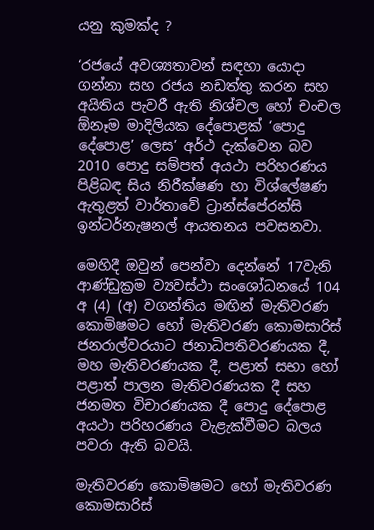යනු කුමක්ද ?

‘රජයේ අවශ්‍යතාවන් සඳහා යොදා ගන්නා සහ රජය නඩත්තු කරන සහ අයිතිය පැවරී ඇති නිශ්චල හෝ චංචල ඕනෑම මාදිලියක දේපොළක් ‘පොදු දේපොළ’ ලෙස’ අර්ථ දැක්වෙන බව 2010 පොදු සම්පත් අයථා පරිහරණය පිළිබඳ සිය නිරීක්ෂණ හා විශ්ලේෂණ ඇතුළත් වාර්තාවේ ට්‍රාන්ස්පේරන්සි ඉන්ටර්නැෂනල් ආයතනය පවසනවා.

මෙහිදී ඔවුන් පෙන්වා දෙන්නේ 17වැනි ආණ්ඩුක්‍රම ව්‍යවස්ථා සංශෝධනයේ 104 අ (4) (අ) වගන්තිය මඟින් මැතිවරණ කොමිෂමට හෝ මැතිවරණ කොමසාරිස් ජනරාල්වරයාට ජනාධිපතිවරණයක දී, මහ මැතිවරණයක දී, පළාත් සභා හෝ පළාත් පාලන මැතිවරණයක දී සහ ජනමත විචාරණයක දී පොදු දේපොළ අයථා පරිහරණය වැළැක්වීමට බලය පවරා ඇති බවයි.

මැතිවරණ කොමිෂමට හෝ මැතිවරණ කොමසාරිස්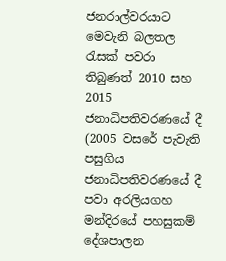ජනරාල්වරයාට මෙවැනි බලතල රැසක් පවරා තිබුණත් 2010 සහ 2015 ජනාධිපතිවරණයේ දී (2005 වසරේ පැවැති පසුගිය ජනාධිපතිවරණයේ දී පවා අරලියගහ මන්දිරයේ පහසුකම් දේශපාලන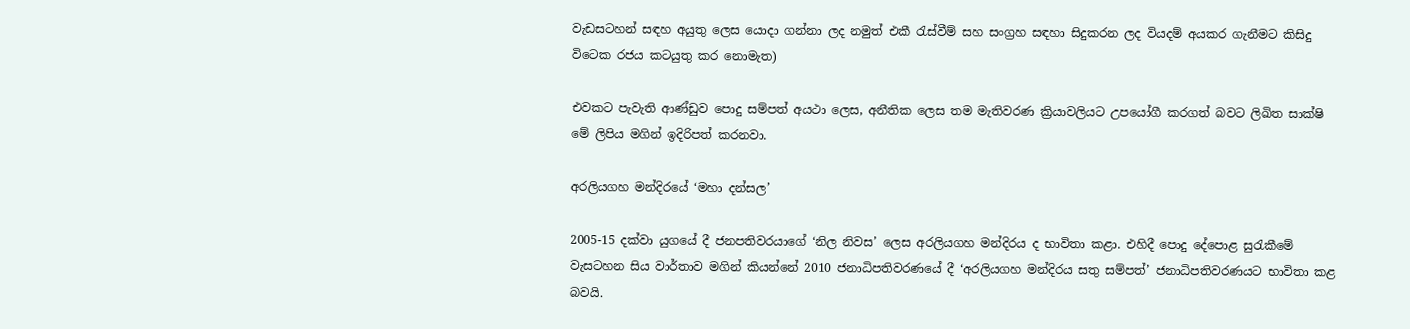වැඩසටහන් සඳහ අයුතු ලෙස යොදා ගන්නා ලද නමුත් එකී රැස්වීම් සහ සංග්‍රහ සඳහා සිදුකරන ලද වියදම් අයකර ගැනීමට කිසිදු විටෙක රජය කටයුතු කර නොමැත)

එවකට පැවැති ආණ්ඩුව පොදු සම්පත් අයථා ලෙස, අනීතික ලෙස තම මැතිවරණ ක්‍රියාවලියට උපයෝගී කරගත් බවට ලිඛිත සාක්ෂි මේ ලිපිය මගින් ඉදිරිපත් කරනවා.

අරලියගහ මන්දිරයේ ‘මහා දන්සල’

2005-15 දක්වා යුගයේ දී ජනපතිවරයාගේ ‘නිල නිවස’ ලෙස අරලියගහ මන්දිරය ද භාවිතා කළා. එහිදී පොදු දේපොළ සුරැකීමේ වැසටහන සිය වාර්තාව මගින් කියන්නේ 2010 ජනාධිපතිවරණයේ දී ‘අරලියගහ මන්දිරය සතු සම්පත්’ ජනාධිපතිවරණයට භාවිතා කළ බවයි.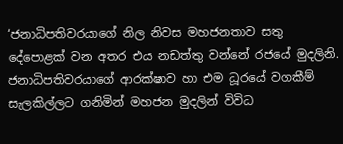‘ජනාධිපතිවරයාගේ නිල නිවස මහජනතාව සතු දේපොළක් වන අතර එය නඩත්තු වන්නේ රජයේ මුදලිනි. ජනාධිපතිවරයාගේ ආරක්ෂාව හා එම ධූරයේ වගකීම් සැලකිල්ලට ගනිමින් මහජන මුදලින් විවිධ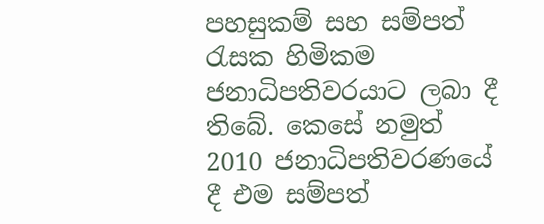පහසුකම් සහ සම්පත් රැසක හිමිකම ජනාධිපතිවරයාට ලබා දී තිබේ. කෙසේ නමුත් 2010 ජනාධිපතිවරණයේ දී එම සම්පත්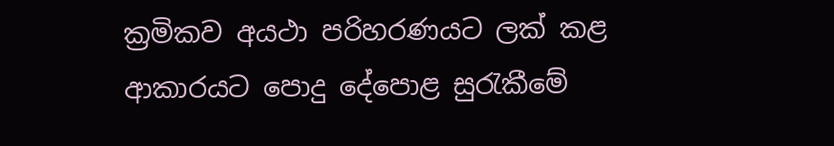ක්‍රමිකව අයථා පරිහරණයට ලක් කළ ආකාරයට පොදු දේපොළ සුරැකීමේ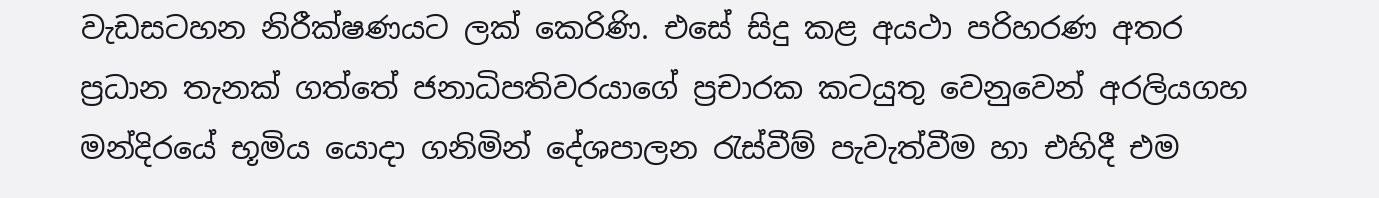වැඩසටහන නිරීක්ෂණයට ලක් කෙරිණි. එසේ සිදු කළ අයථා පරිහරණ අතර ප්‍රධාන තැනක් ගත්තේ ජනාධිපතිවරයාගේ ප්‍රචාරක කටයුතු වෙනුවෙන් අරලියගහ මන්දිරයේ භූමිය යොදා ගනිමින් දේශපාලන රැස්වීම් පැවැත්වීම හා එහිදී එම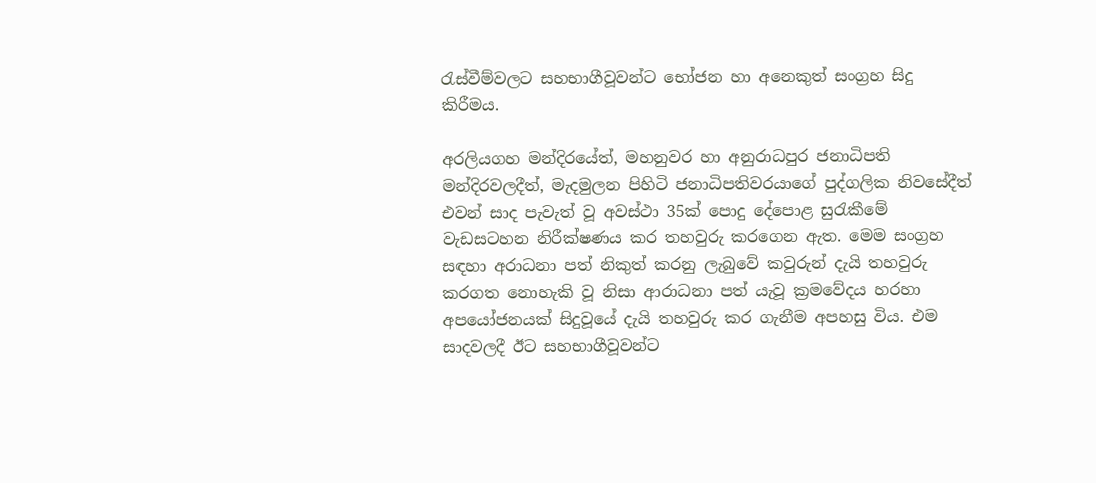රැස්වීම්වලට සහභාගීවූවන්ට භෝජන හා අනෙකුත් සංග්‍රහ සිදු කිරීමය.

අරලියගහ මන්දිරයේත්, මහනුවර හා අනුරාධපුර ජනාධිපති මන්දිරවලදීත්, මැදමුලන පිහිටි ජනාධිපතිවරයාගේ පුද්ගලික නිවසේදීත් එවන් සාද පැවැත් වූ අවස්ථා 35ක් පොදු දේපොළ සුරැකීමේ වැඩසටහන නිරීක්ෂණය කර තහවුරු කරගෙන ඇත. මෙම සංග්‍රහ සඳහා අරාධනා පත් නිකුත් කරනු ලැබුවේ කවුරුන් දැයි තහවුරු කරගත නොහැකි වූ නිසා ආරාධනා පත් යැවූ ක්‍රමවේදය හරහා අපයෝජනයක් සිදුවූයේ දැයි තහවුරු කර ගැනීම අපහසු විය. එම සාදවලදී ඊට සහභාගීවූවන්ට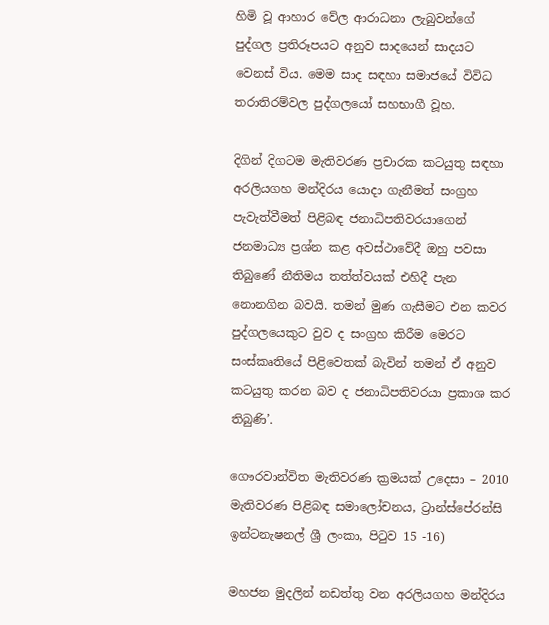හිමි වූ ආහාර වේල ආරාධනා ලැබුවන්ගේ පුද්ගල ප්‍රතිරූපයට අනුව සාදයෙන් සාදයට වෙනස් විය. මෙම සාද සඳහා සමාජයේ විවිධ තරාතිරම්වල පුද්ගලයෝ සහභාගී වූහ.

දිගින් දිගටම මැතිවරණ ප්‍රචාරක කටයුතු සඳහා අරලියගහ මන්දිරය යොදා ගැනීමත් සංග්‍රහ පැවැත්වීමත් පිළිබඳ ජනාධිපතිවරයාගෙන් ජනමාධ්‍ය ප්‍රශ්න කළ අවස්ථාවේදී ඔහු පවසා තිබුණේ නීතිමය තත්ත්වයක් එහිදී පැන නොනගින බවයි. තමන් මුණ ගැසීමට එන කවර පුද්ගලයෙකුට වුව ද සංග්‍රහ කිරීම මෙරට සංස්කෘතියේ පිළිවෙතක් බැවින් තමන් ඒ අනුව කටයුතු කරන බව ද ජනාධිපතිවරයා ප්‍රකාශ කර තිබුණි’.

ගෞරවාන්විත මැතිවරණ ක්‍රමයක් උදෙසා – 2010 මැතිවරණ පිළිබඳ සමාලෝචනය, ට්‍රාන්ස්පේරන්සි ඉන්ටනැෂනල් ශ්‍රී ලංකා, පිටුව 15 -16)

මහජන මුදලින් නඩත්තු වන අරලියගහ මන්දිරය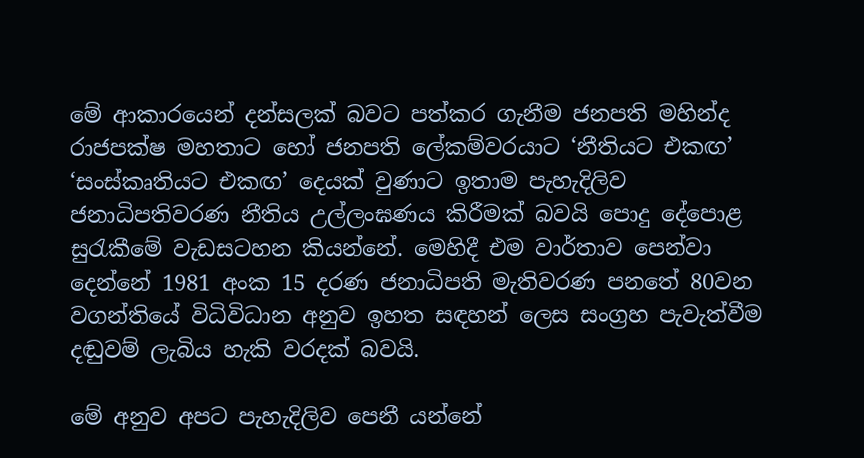මේ ආකාරයෙන් දන්සලක් බවට පත්කර ගැනීම ජනපති මහින්ද රාජපක්ෂ මහතාට හෝ ජනපති ලේකම්වරයාට ‘නීතියට එකඟ’ ‘සංස්කෘතියට එකඟ’ දෙයක් වුණාට ඉතාම පැහැදිලිව ජනාධිපතිවරණ නීතිය උල්ලංඝණය කිරීමක් බවයි පොදු දේපොළ සුරැකීමේ වැඩසටහන කියන්නේ. මෙහිදී එම වාර්තාව පෙන්වා දෙන්නේ 1981 අංක 15 දරණ ජනාධිපති මැතිවරණ පනතේ 80වන වගන්තියේ විධිවිධාන අනුව ඉහත සඳහන් ලෙස සංග්‍රහ පැවැත්වීම දඬුවම් ලැබිය හැකි වරදක් බවයි.

මේ අනුව අපට පැහැදිලිව පෙනී යන්නේ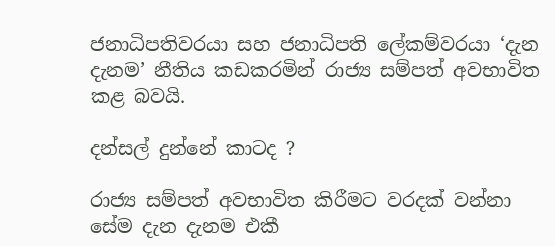ජනාධිපතිවරයා සහ ජනාධිපති ලේකම්වරයා ‘දැන දැනම’ නීතිය කඩකරමින් රාජ්‍ය සම්පත් අවභාවිත කළ බවයි.

දන්සල් දුන්නේ කාටද ?

රාජ්‍ය සම්පත් අවභාවිත කිරීමට වරදක් වන්නා සේම දැන දැනම එකී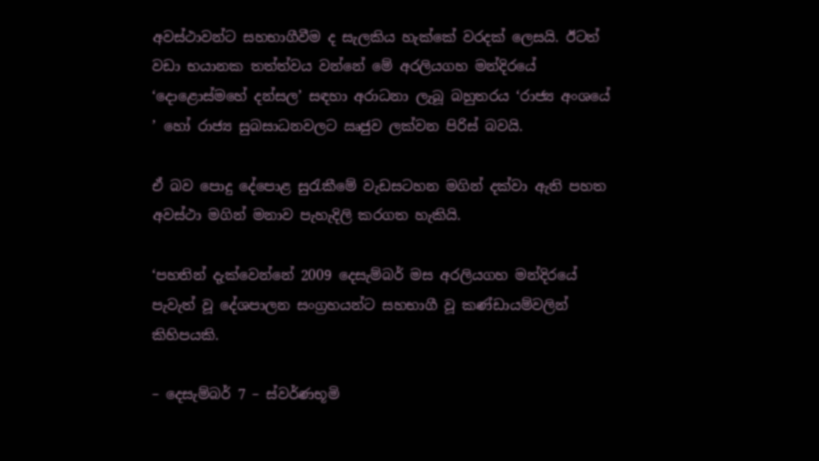අවස්ථාවන්ට සහභාගීවීම ද සැලකිය හැක්කේ වරදක් ලෙසයි. ඊටත් වඩා භයානක තත්ත්වය වන්නේ මේ අරලියගහ මන්දිරයේ ‘දොළොස්මහේ දන්සල’ සඳහා අරාධනා ලැබූ බහුතරය ‘රාජ්‍ය අංශයේ ’ හෝ රාජ්‍ය සුබසාධනවලට ඍජුව ලක්වන පිරිස් බවයි.

ඒ බව පොදු දේපොළ සුරැකීමේ වැඩසටහන මගින් දක්වා ඇති පහත අවස්ථා මගින් මනාව පැහැදිලි කරගත හැකියි.

‘පහතින් දැක්වෙන්නේ 2009 දෙසැම්බර් මස අරලියගහ මන්දිරයේ පැවැත් වූ දේශපාලන සංග්‍රහයන්ට සහභාගී වූ කණ්ඩායම්වලින් කිහිපයකි.

– දෙසැම්බර් 7 – ස්වර්ණභූමි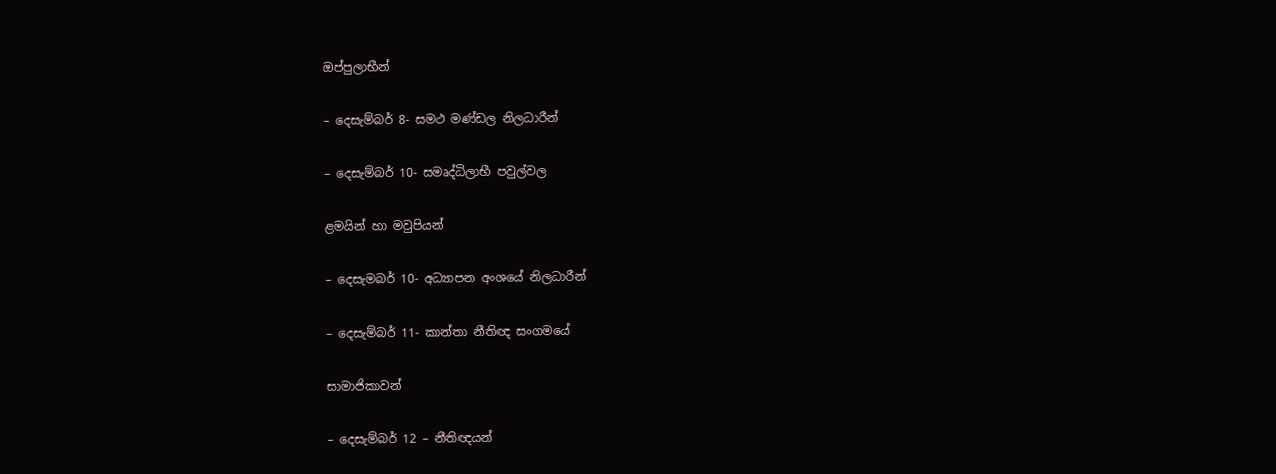ඔප්පුලාභීන්

– දෙසැම්බර් 8- සමථ මණ්ඩල නිලධාරීන්

– දෙසැම්බර් 10- සමෘද්ධිලාභී පවුල්වල

ළමයින් හා මවුපියන්

– දෙසැමබර් 10- අධ්‍යාපන අංශයේ නිලධාරීන්

– දෙසැම්බර් 11- කාන්තා නීතිඥ සංගමයේ

සාමාජිකාවන්

– දෙසැම්බර් 12 – නීතිඥයන්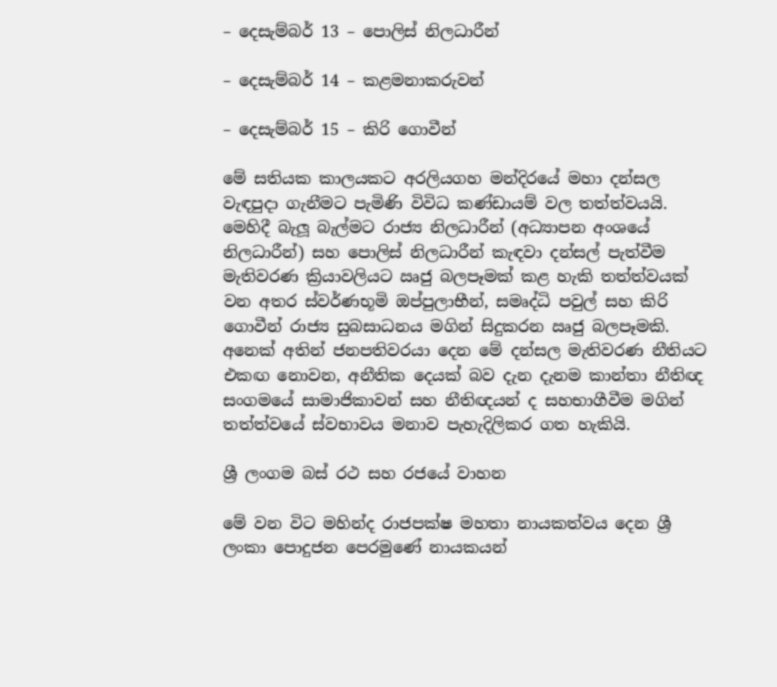– දෙසැම්බර් 13 – පොලිස් නිලධාරීන්

– දෙසැම්බර් 14 – කළමනාකරුවන්

– දෙසැම්බර් 15 – කිරි ගොවීන්

මේ සතියක කාලයකට අරලියගහ මන්දිරයේ මහා දන්සල වැඳපුදා ගැනීමට පැමිණි විවිධ කණ්ඩායම් වල තත්ත්වයයි. මෙහිදී බැලූ බැල්මට රාජ්‍ය නිලධාරීන් (අධ්‍යාපන අංශයේ නිලධාරීන්) සහ පොලිස් නිලධාරීන් කැඳවා දන්සල් පැත්වීම මැතිවරණ ක්‍රියාවලියට ඍජු බලපෑමක් කළ හැකි තත්ත්වයක් වන අතර ස්වර්ණභූමි ඔප්පුලාභීන්, සමෘද්ධි පවුල් සහ කිරි ගොවීන් රාජ්‍ය සුබසාධනය මගින් සිදුකරන ඍජු බලපෑමකි. අනෙක් අතින් ජනපතිවරයා දෙන මේ දන්සල මැතිවරණ නීතියට එකඟ නොවන, අනීතික දෙයක් බව දැන දැනම කාන්තා නීතිඥ සංගමයේ සාමාජිකාවන් සහ නීතිඥයන් ද සහභාගීවීම මගින් තත්ත්වයේ ස්වභාවය මනාව පැහැදිලිකර ගත හැකියි.

ශ්‍රී ලංගම බස් රථ සහ රජයේ වාහන

මේ වන විට මහින්ද රාජපක්ෂ මහතා නායකත්වය දෙන ශ්‍රී ලංකා පොදුජන පෙරමුණේ නායකයන්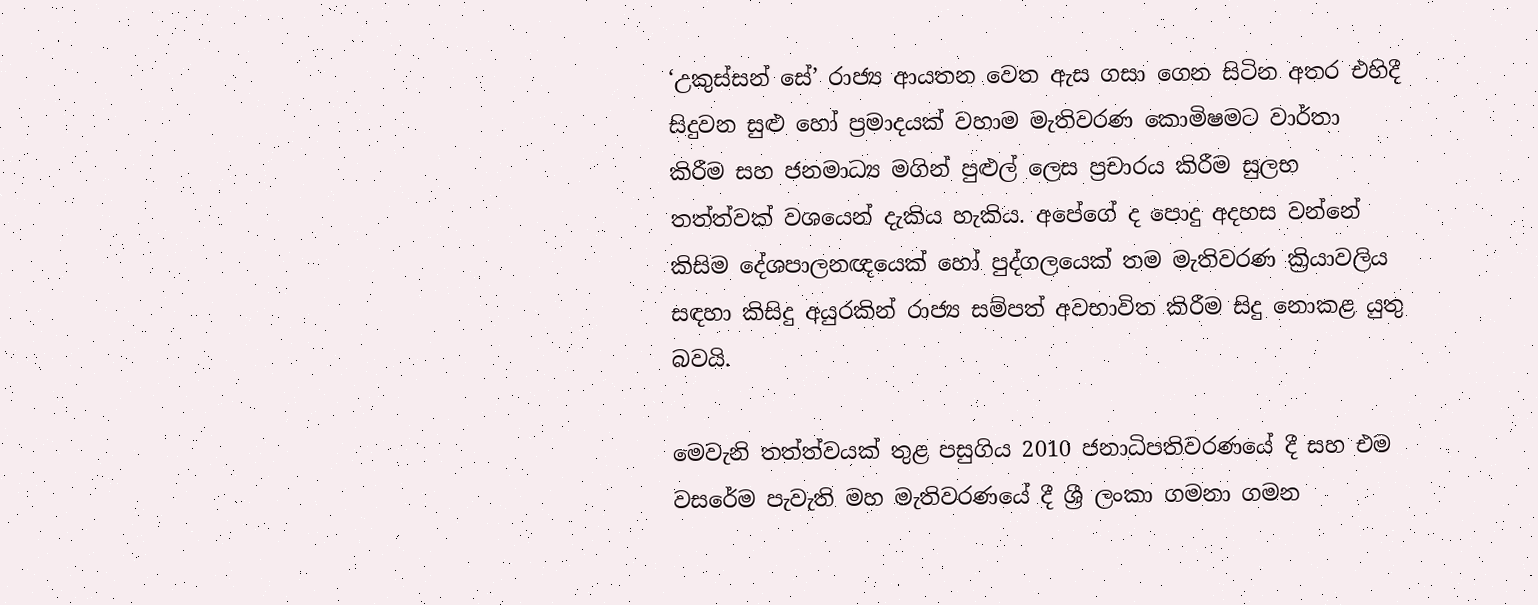‘උකුස්සන් සේ’ රාජ්‍ය ආයතන වෙත ඇස ගසා ගෙන සිටින අතර එහිදී සිදුවන සුළු හෝ ප්‍රමාදයක් වහාම මැතිවරණ කොමිෂමට වාර්තා කිරීම සහ ජනමාධ්‍ය මගින් පුළුල් ලෙස ප්‍රචාරය කිරීම සුලභ තත්ත්වක් වශයෙන් දැකිය හැකිය. අපේගේ ද පොදු අදහස වන්නේ කිසිම දේශපාලනඥයෙක් හෝ පුද්ගලයෙක් තම මැතිවරණ ක්‍රියාවලිය සඳහා කිසිදු අයුරකින් රාජ්‍ය සම්පත් අවභාවිත කිරීම සිදු නොකළ යුතු බවයි.

මෙවැනි තත්ත්වයක් තුළ පසුගිය 2010 ජනාධිපතිවරණයේ දී සහ එම වසරේම පැවැති මහ මැතිවරණයේ දී ශ්‍රී ලංකා ගමනා ගමන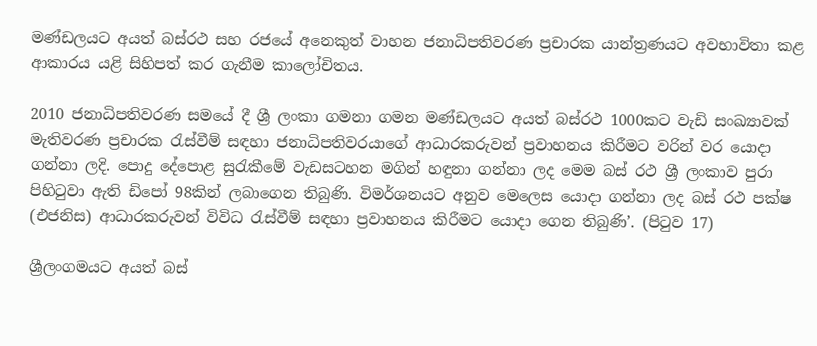මණ්ඩලයට අයත් බස්රථ සහ රජයේ අනෙකුත් වාහන ජනාධිපතිවරණ ප්‍රචාරක යාන්ත්‍රණයට අවභාවිතා කළ ආකාරය යළි සිහිපත් කර ගැනීම කාලෝචිතය.

2010 ජනාධිපතිවරණ සමයේ දී ශ්‍රී ලංකා ගමනා ගමන මණ්ඩලයට අයත් බස්රථ 1000කට වැඩි සංඛ්‍යාවක් මැතිවරණ ප්‍රචාරක රැස්වීම් සඳහා ජනාධිපතිවරයාගේ ආධාරකරුවන් ප්‍රවාහනය කිරීමට වරින් වර යොදා ගන්නා ලදි. පොදු දේපොළ සුරැකීමේ වැඩසටහන මගින් හඳුනා ගන්නා ලද මෙම බස් රථ ශ්‍රී ලංකාව පුරා පිහිටුවා ඇති ඩිපෝ 98කින් ලබාගෙන තිබුණි. විමර්ශනයට අනුව මෙලෙස යොදා ගන්නා ලද බස් රථ පක්ෂ (එජනිස) ආධාරකරුවන් විවිධ රැස්වීම් සඳහා ප්‍රවාහනය කිරීමට යොදා ගෙන තිබුණි’. (පිටුව 17)

ශ්‍රීලංගමයට අයත් බස්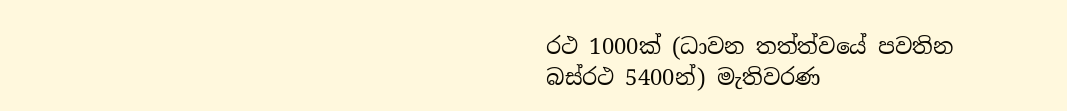රථ 1000ක් (ධාවන තත්ත්වයේ පවතින බස්රථ 5400න්) මැතිවරණ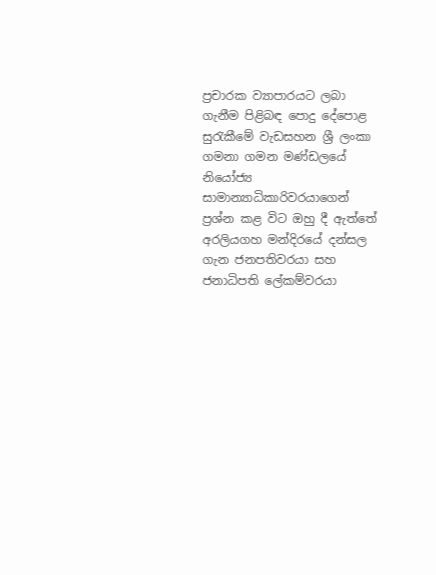ප්‍රචාරක ව්‍යාපාරයට ලබා ගැනීම පිළිබඳ පොදු දේපොළ සුරැකීමේ වැඩසහන ශ්‍රී ලංකා ගමනා ගමන මණ්ඩලයේ නියෝජ්‍ය සාමාන්‍යාධිකාරිවරයාගෙන් ප්‍රශ්න කළ විට ඔහු දී ඇත්තේ අරලියගහ මන්දිරයේ දන්සල ගැන ජනපතිවරයා සහ ජනාධිපති ලේකම්වරයා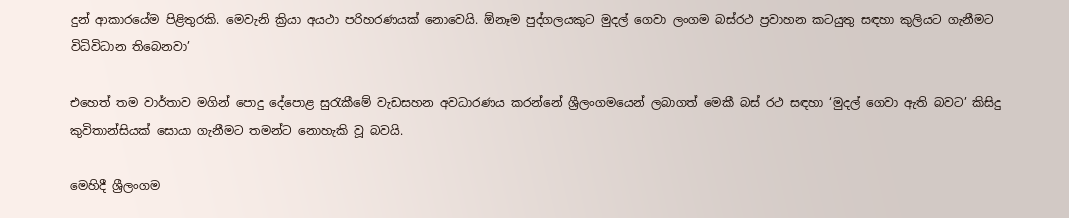දුන් ආකාරයේම පිළිතුරකි. මෙවැනි ක්‍රියා අයථා පරිහරණයක් නොවෙයි. ඕනෑම පුද්ගලයකුට මුදල් ගෙවා ලංගම බස්රථ ප්‍රවාහන කටයුතු සඳහා කුලියට ගැනීමට විධිවිධාන තිබෙනවා’

එහෙත් තම වාර්තාව මගින් පොදු දේපොළ සුරැකීමේ වැඩසහන අවධාරණය කරන්නේ ශ්‍රීලංගමයෙන් ලබාගත් මෙකී බස් රථ සඳහා ‘මුදල් ගෙවා ඇති බවට’ කිසිදු කුවිතාන්සියක් සොයා ගැනීමට තමන්ට නොහැකි වූ බවයි.

මෙහිදී ශ්‍රීලංගම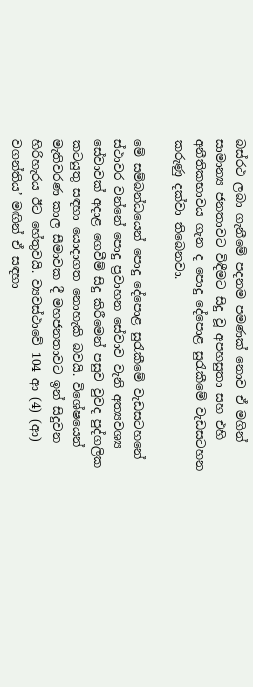බස්රථ ලබා ගැනීමේ පදනම පමණක් නොව ඒ මගින් සාමාන්‍ය ජනතාවට විඳීමට සිදු වූ අපහසුතා සහ එහි අනීතිකභාවය ගැන ද පොදු දේපොළ සුරැකීමේ වැඩසටහන කරුණු දක්වා තිබෙනවා.

මේ සම්බන්ධයෙන් පොදු දේපොළ සුරැකීමේ වැඩසටහනේ ස්ථාවර වන්නේ පොදු ප්‍රවාහන සේවාව වැනි අත්‍යවශ්‍ය සේවාවක් අදාළ ගෙවීම් සිදු කිරීමෙන් පසුව වුවද පුද්ගලික කටයුතු සඳහා යොදාගත නොහැකි බවයි. විශේෂයෙන් මැතිවරණ කාල සීමාවක දී මහජනතාවට ඉන් සිදුවන හිරිහැරය ඊට හේතුවයි. ව්‍යවස්ථාවේ 104 ආ (4) (ආ) වගන්තිය’ මඟින් ඒ සඳහා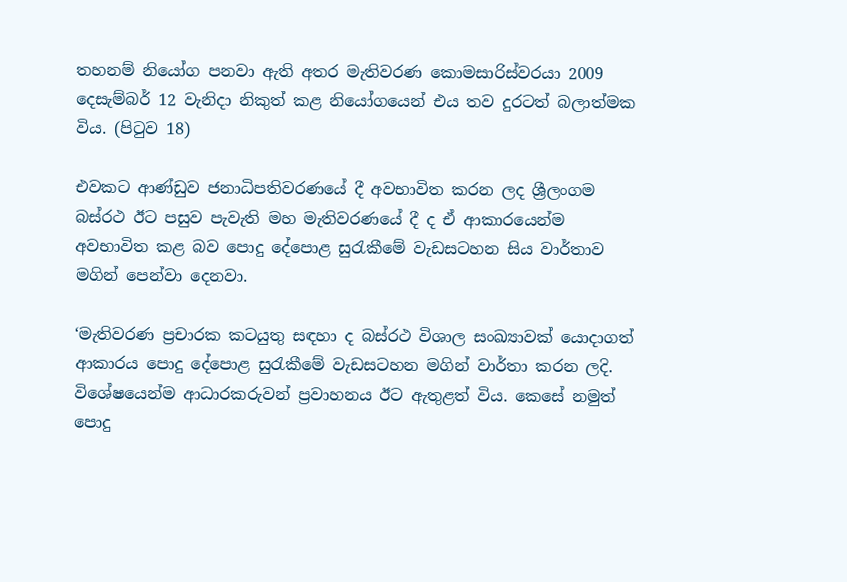තහනම් නියෝග පනවා ඇති අතර මැතිවරණ කොමසාරිස්වරයා 2009 දෙසැම්බර් 12 වැනිදා නිකුත් කළ නියෝගයෙන් එය තව දුරටත් බලාත්මක විය. (පිටුව 18)

එවකට ආණ්ඩුව ජනාධිපතිවරණයේ දී අවභාවිත කරන ලද ශ්‍රීලංගම බස්රථ ඊට පසුව පැවැති මහ මැතිවරණයේ දී ද ඒ ආකාරයෙන්ම අවභාවිත කළ බව පොදු දේපොළ සුරැකීමේ වැඩසටහන සිය වාර්තාව මගින් පෙන්වා දෙනවා.

‘මැතිවරණ ප්‍රචාරක කටයුතු සඳහා ද බස්රථ විශාල සංඛ්‍යාවක් යොදාගත් ආකාරය පොදු දේපොළ සුරැකීමේ වැඩසටහන මගින් වාර්තා කරන ලදි. විශේෂයෙන්ම ආධාරකරුවන් ප්‍රවාහනය ඊට ඇතුළත් විය. කෙසේ නමුත් පොදු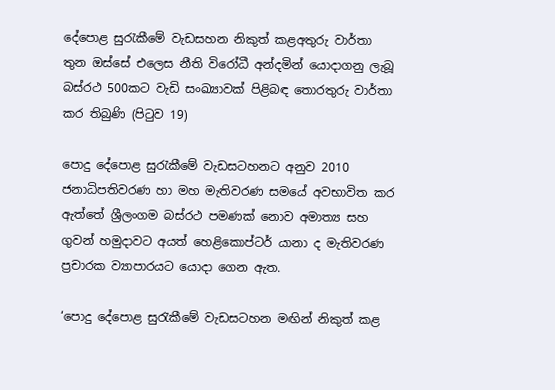දේපොළ සුරැකීමේ වැඩසහන නිකුත් කළඅතුරු වාර්තා තුන ඔස්සේ එලෙස නීති විරෝධී අන්දමින් යොදාගනු ලැබූ බස්රථ 500කට වැඩි සංඛ්‍යාවක් පිළිබඳ තොරතුරු වාර්තා කර තිබුණි (පිටුව 19)

පොදු දේපොළ සුරැකීමේ වැඩසටහනට අනුව 2010 ජනාධිපතිවරණ හා මහ මැතිවරණ සමයේ අවභාවිත කර ඇත්තේ ශ්‍රීලංගම බස්රථ පමණක් නොව අමාත්‍ය සහ ගුවන් හමුදාවට අයත් හෙළිකොප්ටර් යානා ද මැතිවරණ ප්‍රචාරක ව්‍යාපාරයට යොදා ගෙන ඇත.

‘පොදු දේපොළ සුරැකීමේ වැඩසටහන මඟින් නිකුත් කළ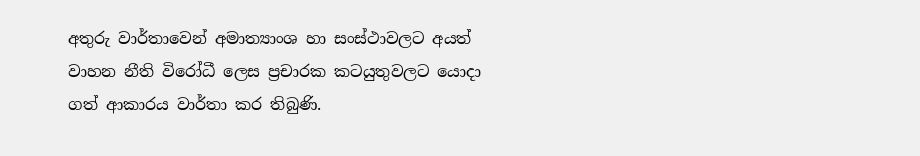අතුරු වාර්තාවෙන් අමාත්‍යාංශ හා සංස්ථාවලට අයත් වාහන නීති විරෝධී ලෙස ප්‍රචාරක කටයුතුවලට යොදා ගත් ආකාරය වාර්තා කර තිබුණි.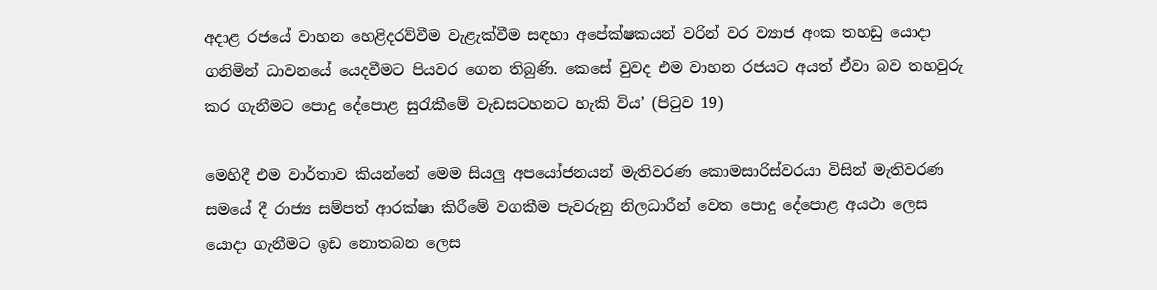අදාළ රජයේ වාහන හෙළිදරව්වීම වැළැක්වීම සඳහා අපේක්ෂකයන් වරින් වර ව්‍යාජ අංක තහඩු යොදා ගනිමින් ධාවනයේ යෙදවීමට පියවර ගෙන තිබුණි. කෙසේ වුවද එම වාහන රජයට අයත් ඒවා බව තහවුරු කර ගැනීමට පොදු දේපොළ සුරැකීමේ වැඩසටහනට හැකි විය’ (පිටුව 19)

මෙහිදී එම වාර්තාව කියන්නේ මෙම සියලු අපයෝජනයන් මැතිවරණ කොමසාරිස්වරයා විසින් මැතිවරණ සමයේ දී රාජ්‍ය සම්පත් ආරක්ෂා කිරීමේ වගකීම පැවරුනු නිලධාරීන් වෙත පොදු දේපොළ අයථා ලෙස යොදා ගැනීමට ඉඩ නොතබන ලෙස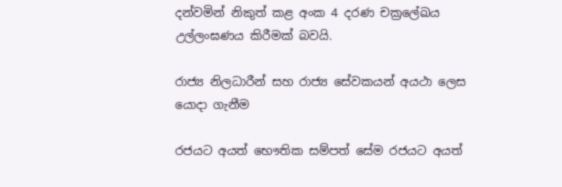දන්වමින් නිකුත් කළ අංක 4 දරණ චක්‍රලේඛය උල්ලංඝණය කිරීමක් බවයි.

රාජ්‍ය නිලධාරීන් සහ රාජ්‍ය සේවකයන් අයථා ලෙස යොදා ගැනීම

රජයට අයත් භෞතික සම්පත් සේම රජයට අයත්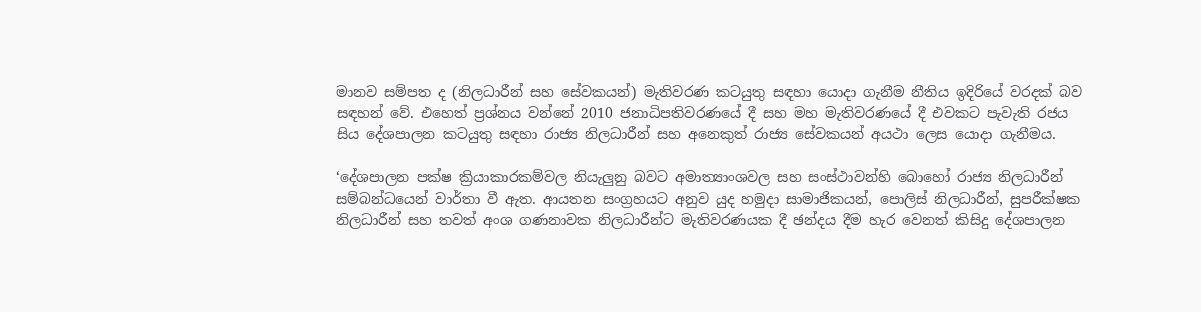මානව සම්පත ද (නිලධාරීන් සහ සේවකයන්) මැතිවරණ කටයුතු සඳහා යොදා ගැනීම නීතිය ඉදිරියේ වරදක් බව සඳහන් වේ. එහෙත් ප්‍රශ්නය වන්නේ 2010 ජනාධිපතිවරණයේ දී සහ මහ මැතිවරණයේ දී එවකට පැවැති රජය සිය දේශපාලන කටයුතු සඳහා රාජ්‍ය නිලධාරීන් සහ අනෙකුත් රාජ්‍ය සේවකයන් අයථා ලෙස යොදා ගැනීමය.

‘දේශපාලන පක්ෂ ක්‍රියාකාරකම්වල නියැලුනු බවට අමාත්‍යාංශවල සහ සංස්ථාවන්හි බොහෝ රාජ්‍ය නිලධාරීන් සම්බන්ධයෙන් වාර්තා වී ඇත. ආයතන සංග්‍රහයට අනුව යුද හමුදා සාමාජිකයන්, පොලිස් නිලධාරීන්, සුපරීක්ෂක නිලධාරීන් සහ තවත් අංශ ගණනාවක නිලධාරීන්ට මැතිවරණයක දී ඡන්දය දීම හැර වෙනත් කිසිදු දේශපාලන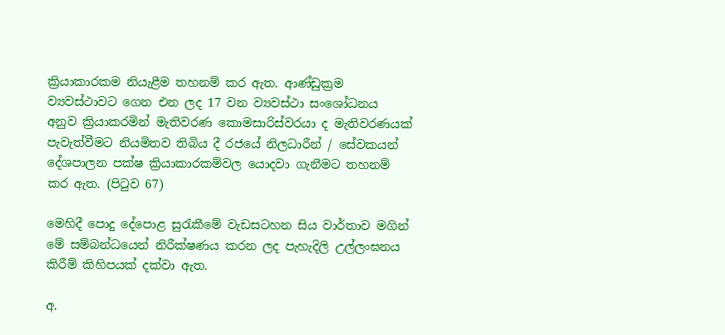ක්‍රියාකාරකම නියැළීම තහනම් කර ඇත. ආණ්ඩුක්‍රම ව්‍යවස්ථාවට ගෙන එන ලද 17 වන ව්‍යවස්ථා සංශෝධනය අනුව ක්‍රියාකරමින් මැතිවරණ කොමසාරිස්වරයා ද මැතිවරණයක් පැවැත්වීමට නියමිතව තිබිය දී රජයේ නිලධාරීන් / සේවකයන් දේශපාලන පක්ෂ ක්‍රියාකාරකම්වල යොදවා ගැනීමට තහනම් කර ඇත. (පිටුව 67)

මෙහිදී පොදු දේපොළ සුරැකීමේ වැඩසටහන සිය වාර්තාව මගින් මේ සම්බන්ධයෙන් නිරීක්ෂණය කරන ලද පැහැදිලි උල්ලංඝනය කිරීම් කිහිපයක් දක්වා ඇත.

අ.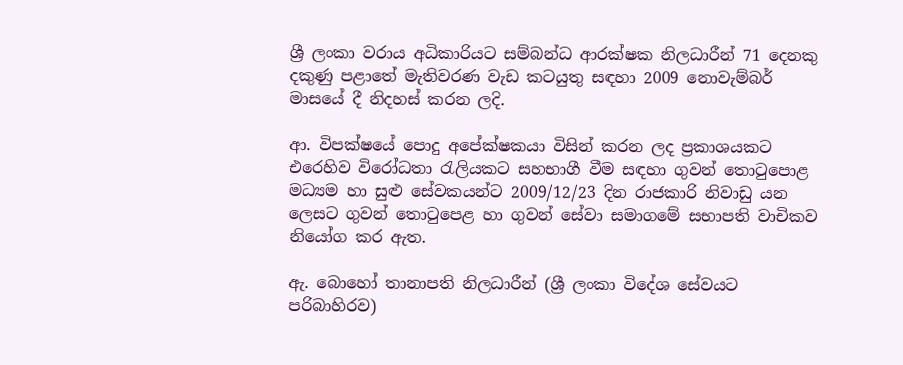ශ්‍රී ලංකා වරාය අධිකාරියට සම්බන්ධ ආරක්ෂක නිලධාරීන් 71 දෙනකු දකුණු පළාතේ මැතිවරණ වැඩ කටයුතු සඳහා 2009 නොවැම්බර් මාසයේ දී නිදහස් කරන ලදි.

ආ. විපක්ෂයේ පොදු අපේක්ෂකයා විසින් කරන ලද ප්‍රකාශයකට එරෙහිව විරෝධතා රැලියකට සහභාගී වීම සඳහා ගුවන් තොටුපොළ මධ්‍යම හා සුළු සේවකයන්ට 2009/12/23 දින රාජකාරි නිවාඩු යන ලෙසට ගුවන් තොටුපෙළ හා ගුවන් සේවා සමාගමේ සභාපති වාචිකව නියෝග කර ඇත.

ඇ. බොහෝ තානාපති නිලධාරීන් (ශ්‍රී ලංකා විදේශ සේවයට පරිබාහිරව)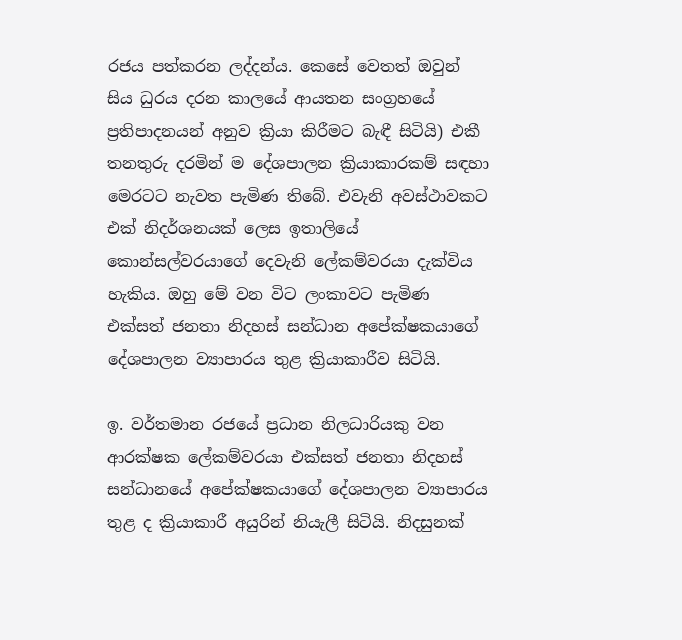රජය පත්කරන ලද්දන්ය. කෙසේ වෙතත් ඔවුන් සිය ධුරය දරන කාලයේ ආයතන සංග්‍රහයේ ප්‍රතිපාදනයන් අනුව ක්‍රියා කිරීමට බැඳී සිටියි) එකී තනතුරු දරමින් ම දේශපාලන ක්‍රියාකාරකම් සඳහා මෙරටට නැවත පැමිණ තිබේ. එවැනි අවස්ථාවකට එක් නිදර්ශනයක් ලෙස ඉතාලියේ කොන්සල්වරයාගේ දෙවැනි ලේකම්වරයා දැක්විය හැකිය. ඔහු මේ වන විට ලංකාවට පැමිණ එක්සත් ජනතා නිදහස් සන්ධාන අපේක්ෂකයාගේ දේශපාලන ව්‍යාපාරය තුළ ක්‍රියාකාරීව සිටියි.

ඉ. වර්තමාන රජයේ ප්‍රධාන නිලධාරියකු වන ආරක්ෂක ලේකම්වරයා එක්සත් ජනතා නිදහස් සන්ධානයේ අපේක්ෂකයාගේ දේශපාලන ව්‍යාපාරය තුළ ද ක්‍රියාකාරී අයුරින් නියැලී සිටියි. නිදසුනක්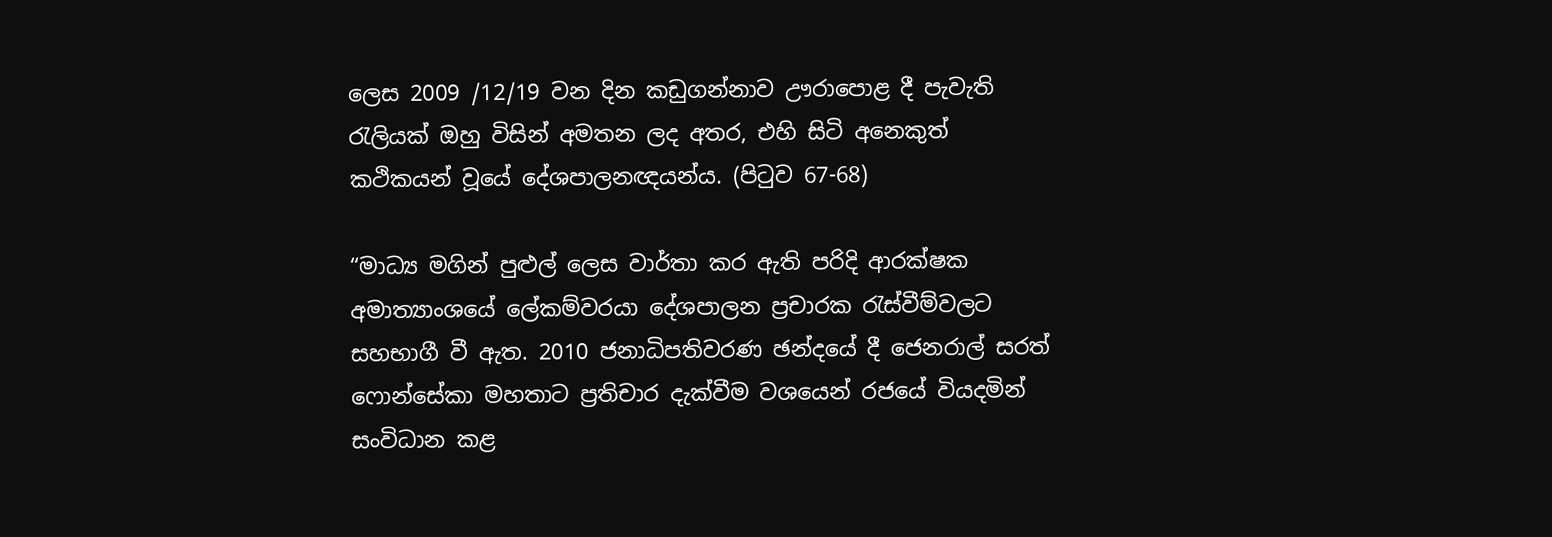ලෙස 2009 /12/19 වන දින කඩුගන්නාව ඌරාපොළ දී පැවැති රැලියක් ඔහු විසින් අමතන ලද අතර, එහි සිටි අනෙකුත් කථිකයන් වූයේ දේශපාලනඥයන්ය. (පිටුව 67-68)

“මාධ්‍ය මගින් පුළුල් ලෙස වාර්තා කර ඇති පරිදි ආරක්ෂක අමාත්‍යාංශයේ ලේකම්වරයා දේශපාලන ප්‍රචාරක රැස්වීම්වලට සහභාගී වී ඇත. 2010 ජනාධිපතිවරණ ඡන්දයේ දී ජෙනරාල් සරත් ෆොන්සේකා මහතාට ප්‍රතිචාර දැක්වීම වශයෙන් රජයේ වියදමින් සංවිධාන කළ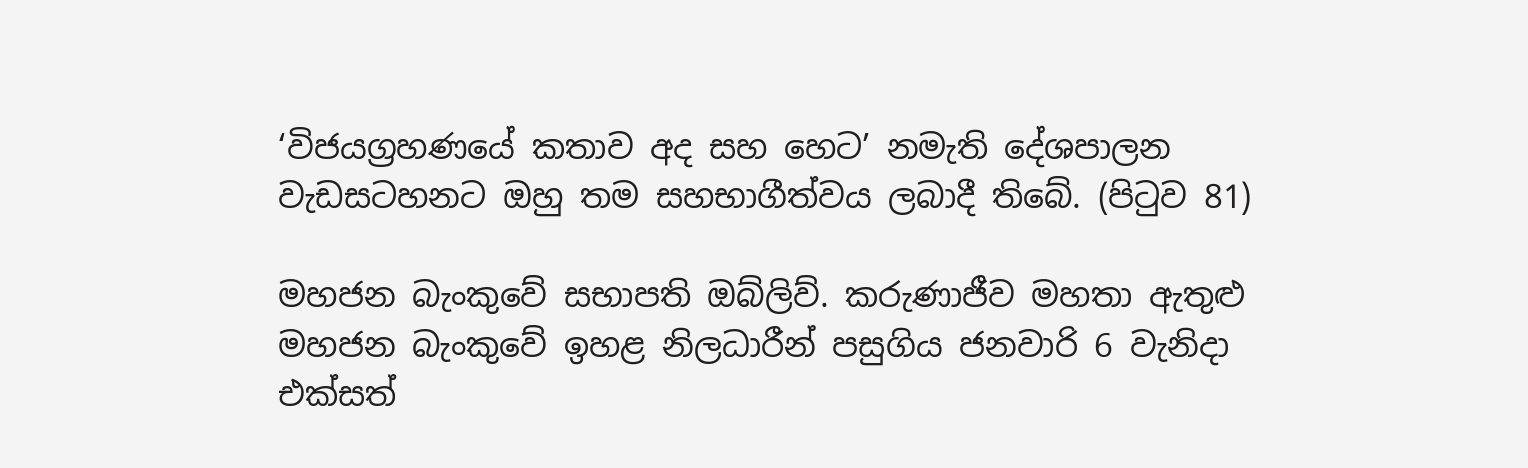‘විජයග්‍රහණයේ කතාව අද සහ හෙට’ නමැති දේශපාලන වැඩසටහනට ඔහු තම සහභාගීත්වය ලබාදී තිබේ. (පිටුව 81)

මහජන බැංකුවේ සභාපති ඔබ්ලිව්. කරුණාජීව මහතා ඇතුළු මහජන බැංකුවේ ඉහළ නිලධාරීන් පසුගිය ජනවාරි 6 වැනිදා එක්සත්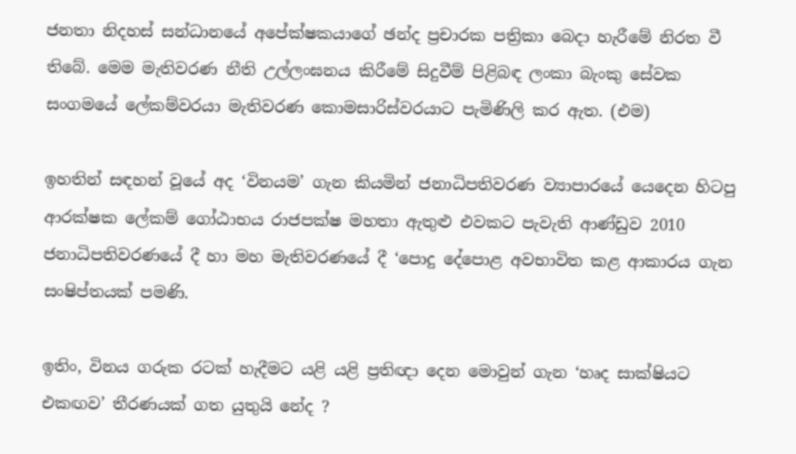ජනතා නිදහස් සන්ධානයේ අපේක්ෂකයාගේ ඡන්ද ප්‍රචාරක පත්‍රිකා බෙදා හැරීමේ නිරත වී තිබේ. මෙම මැතිවරණ නීති උල්ලංඝනය කිරීමේ සිදුවීම් පිළිබඳ ලංකා බැංකු සේවක සංගමයේ ලේකම්වරයා මැතිවරණ කොමසාරිස්වරයාට පැමිණිලි කර ඇත. (එම)

ඉහතින් සඳහන් වූයේ අද ‘විනයම’ ගැන කියමින් ජනාධිපතිවරණ ව්‍යාපාරයේ යෙදෙන හිටපු ආරක්ෂක ලේකම් ගෝඨාභය රාජපක්ෂ මහතා ඇතුළු එවකට පැවැති ආණ්ඩුව 2010 ජනාධිපතිවරණයේ දී හා මහ මැතිවරණයේ දී ‘පොදු දේපොළ අවභාවිත කළ ආකාරය ගැන සංෂිප්තයක් පමණි.

ඉතිං, විනය ගරුක රටක් හැදීමට යළි යළි ප්‍රතිඥා දෙන මොවුන් ගැන ‘හෘද සාක්ෂියට එකඟව’ තීරණයක් ගත යුතුයි නේද ?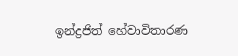ඉන්ද්‍රජිත් හේවාවිතාරණ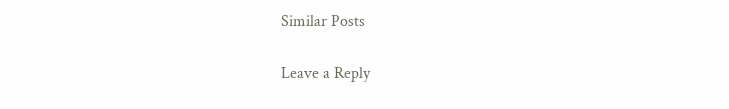Similar Posts

Leave a Reply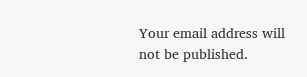Your email address will not be published.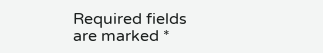Required fields are marked *